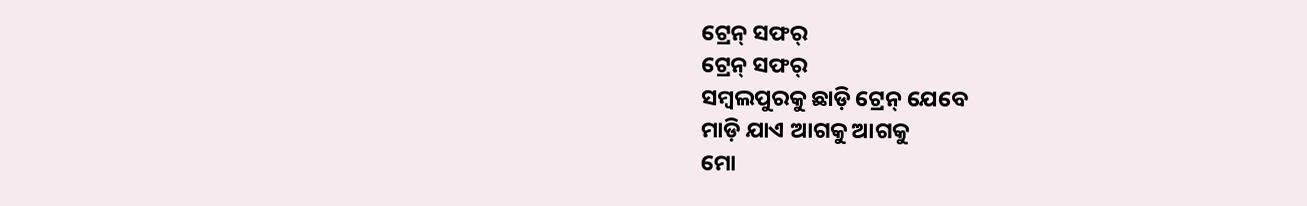ଟ୍ରେନ୍ ସଫର୍
ଟ୍ରେନ୍ ସଫର୍
ସମ୍ବଲପୁରକୁ ଛାଡ଼ି ଟ୍ରେନ୍ ଯେବେ
ମାଡ଼ି ଯାଏ ଆଗକୁ ଆଗକୁ
ମୋ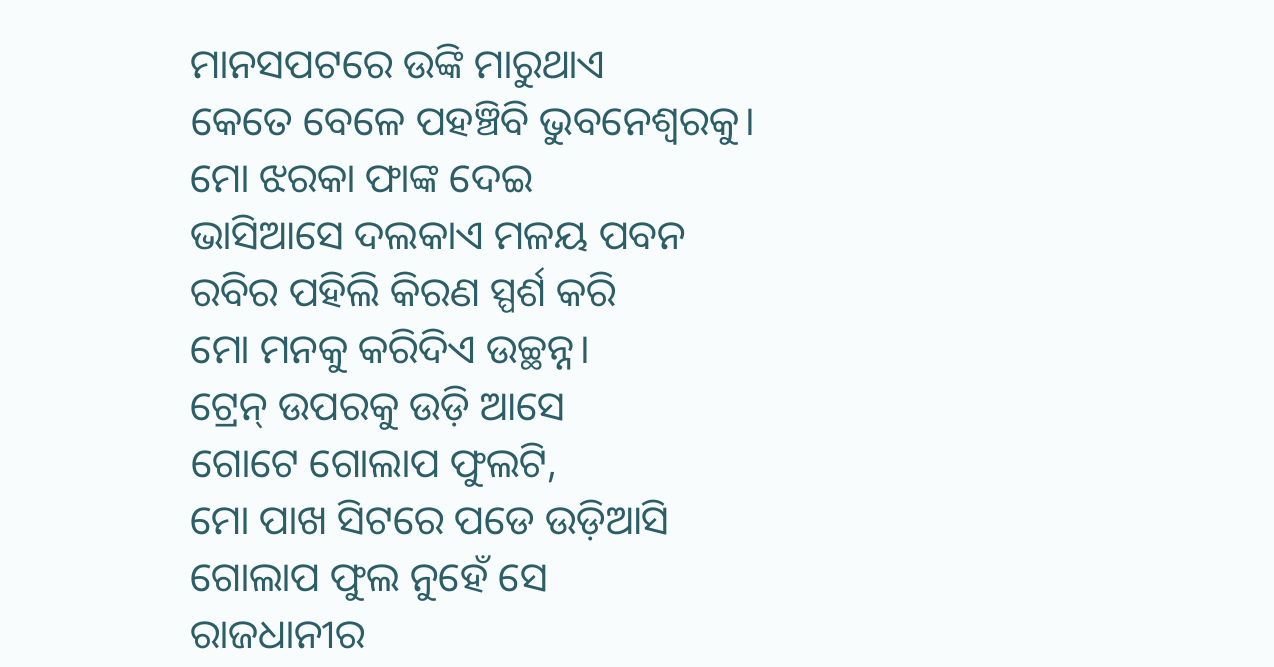ମାନସପଟରେ ଉଙ୍କି ମାରୁଥାଏ
କେତେ ବେଳେ ପହଞ୍ଚିବି ଭୁବନେଶ୍ୱରକୁ।
ମୋ ଝରକା ଫାଙ୍କ ଦେଇ
ଭାସିଆସେ ଦଲକାଏ ମଳୟ ପବନ
ରବିର ପହିଲି କିରଣ ସ୍ପର୍ଶ କରି
ମୋ ମନକୁ କରିଦିଏ ଉଚ୍ଛନ୍ନ।
ଟ୍ରେନ୍ ଉପରକୁ ଉଡ଼ି ଆସେ
ଗୋଟେ ଗୋଲାପ ଫୁଲଟି,
ମୋ ପାଖ ସିଟରେ ପଡେ ଉଡ଼ିଆସି
ଗୋଲାପ ଫୁଲ ନୁହେଁ ସେ
ରାଜଧାନୀର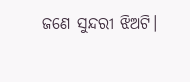ଜଣେ ସୁନ୍ଦରୀ ଝିଅଟି।